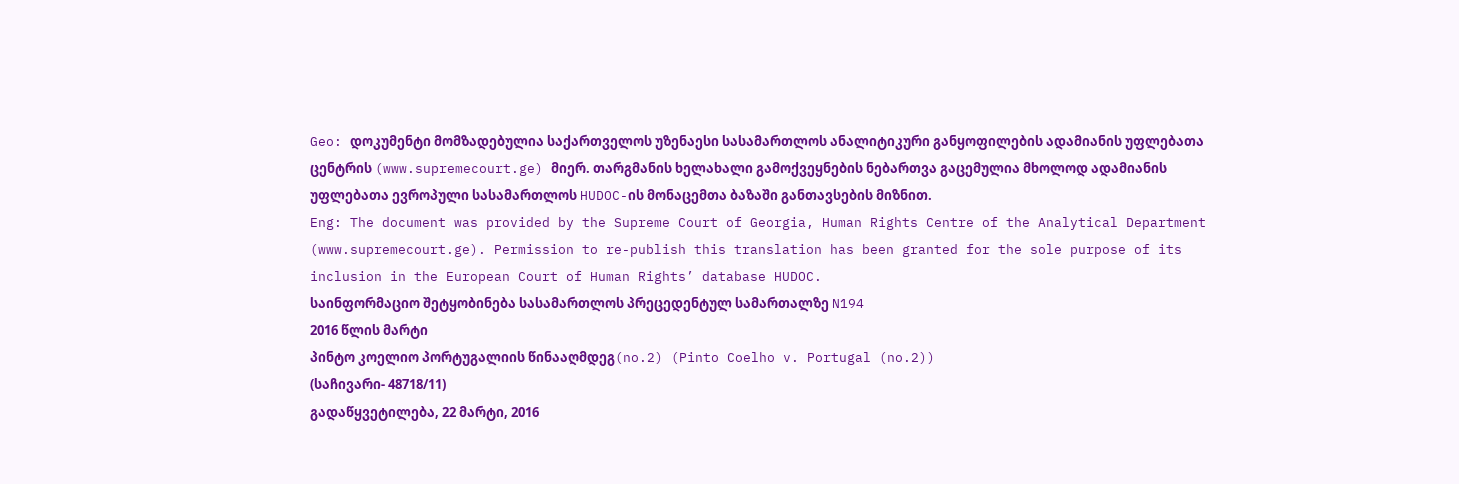Geo: დოკუმენტი მომზადებულია საქართველოს უზენაესი სასამართლოს ანალიტიკური განყოფილების ადამიანის უფლებათა ცენტრის (www.supremecourt.ge) მიერ. თარგმანის ხელახალი გამოქვეყნების ნებართვა გაცემულია მხოლოდ ადამიანის უფლებათა ევროპული სასამართლოს HUDOC-ის მონაცემთა ბაზაში განთავსების მიზნით.
Eng: The document was provided by the Supreme Court of Georgia, Human Rights Centre of the Analytical Department (www.supremecourt.ge). Permission to re-publish this translation has been granted for the sole purpose of its inclusion in the European Court of Human Rights’ database HUDOC.
საინფორმაციო შეტყობინება სასამართლოს პრეცედენტულ სამართალზე N194
2016 წლის მარტი
პინტო კოელიო პორტუგალიის წინააღმდეგ(no.2) (Pinto Coelho v. Portugal (no.2))
(საჩივარი- 48718/11)
გადაწყვეტილება, 22 მარტი, 2016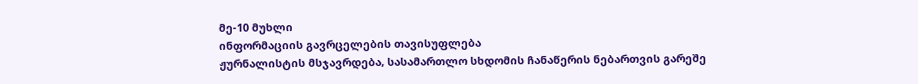მე-10 მუხლი
ინფორმაციის გავრცელების თავისუფლება
ჟურნალისტის მსჯავრდება, სასამართლო სხდომის ჩანაწერის ნებართვის გარეშე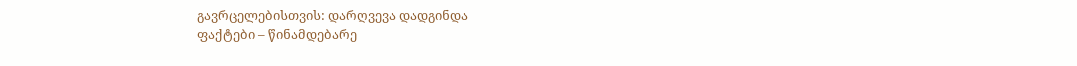გავრცელებისთვის: დარღვევა დადგინდა
ფაქტები – წინამდებარე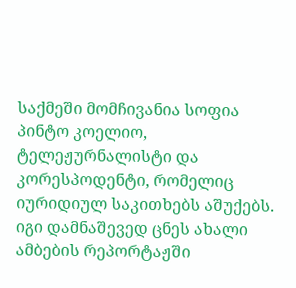საქმეში მომჩივანია სოფია პინტო კოელიო, ტელეჟურნალისტი და კორესპოდენტი, რომელიც იურიდიულ საკითხებს აშუქებს. იგი დამნაშევედ ცნეს ახალი ამბების რეპორტაჟში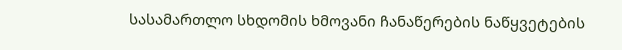სასამართლო სხდომის ხმოვანი ჩანაწერების ნაწყვეტების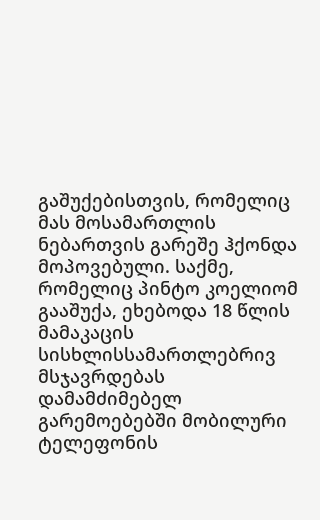გაშუქებისთვის, რომელიც მას მოსამართლის ნებართვის გარეშე ჰქონდა მოპოვებული. საქმე, რომელიც პინტო კოელიომ გააშუქა, ეხებოდა 18 წლის მამაკაცის სისხლისსამართლებრივ მსჯავრდებას დამამძიმებელ გარემოებებში მობილური ტელეფონის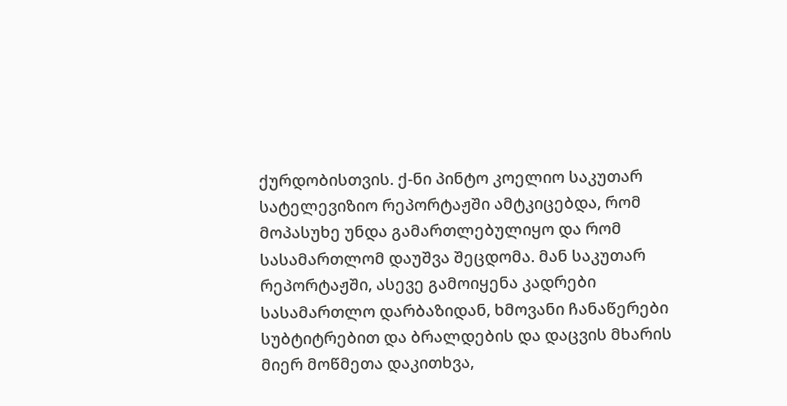ქურდობისთვის. ქ-ნი პინტო კოელიო საკუთარ სატელევიზიო რეპორტაჟში ამტკიცებდა, რომ მოპასუხე უნდა გამართლებულიყო და რომ სასამართლომ დაუშვა შეცდომა. მან საკუთარ რეპორტაჟში, ასევე გამოიყენა კადრები სასამართლო დარბაზიდან, ხმოვანი ჩანაწერები სუბტიტრებით და ბრალდების და დაცვის მხარის მიერ მოწმეთა დაკითხვა,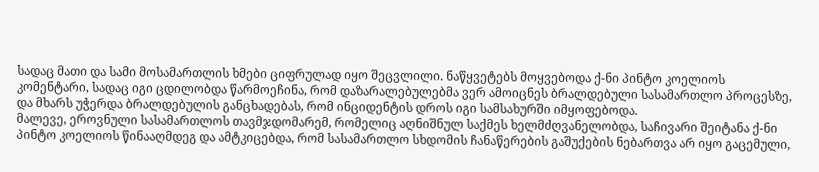სადაც მათი და სამი მოსამართლის ხმები ციფრულად იყო შეცვლილი. ნაწყვეტებს მოყვებოდა ქ-ნი პინტო კოელიოს კომენტარი, სადაც იგი ცდილობდა წარმოეჩინა, რომ დაზარალებულებმა ვერ ამოიცნეს ბრალდებული სასამართლო პროცესზე, და მხარს უჭერდა ბრალდებულის განცხადებას, რომ ინციდენტის დროს იგი სამსახურში იმყოფებოდა.
მალევე, ეროვნული სასამართლოს თავმჯდომარემ, რომელიც აღნიშნულ საქმეს ხელმძღვანელობდა, საჩივარი შეიტანა ქ-ნი პინტო კოელიოს წინააღმდეგ და ამტკიცებდა, რომ სასამართლო სხდომის ჩანაწერების გაშუქების ნებართვა არ იყო გაცემული,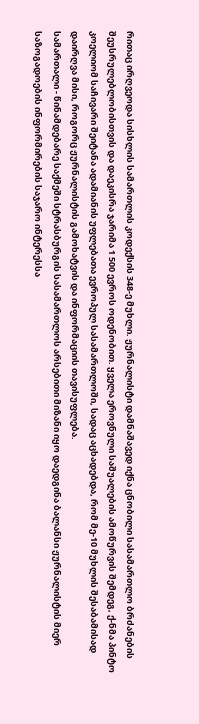რითაც ირღვეოდა სისხლის სამართლის კოდექსის 348-ე მუხლი. ჟურნალისტი დამნაშავედ იქნა ცნობილი სასამართლო ბრძანების შეუსრულებლობისთვის და დაეკისრა ჯარიმა 1 500 ევროს ოდენობით. ყველა ეროვნული საშუალების ამოწურვის შემდეგ, ქ-ნმა პინტო კოელიომ საჩივარი შეიტანა ადამიანის უფლებათა ევროპულ სასამართლოში, სადაც აცხადებდა, რომ მე-10 მუხლის შესაბამისად დაირღვა მისი, როგორც ჟურნალისტის გამოხატვის და ინფორმაციის თავისუფლება.
სამართალი - წინამდებარე საქმეში სტრასბურგის სასამართლოს არსებითი მიზანი იყო დაედგინა ბალანსი ჟურნალისტის მიერ საზოგადოების ინფორმირების საჯარო ინტერესსა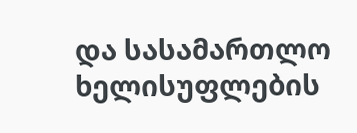და სასამართლო ხელისუფლების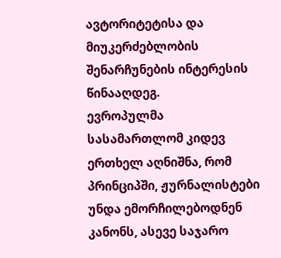ავტორიტეტისა და მიუკერძებლობის შენარჩუნების ინტერესის წინააღდეგ.
ევროპულმა სასამართლომ კიდევ ერთხელ აღნიშნა, რომ პრინციპში, ჟურნალისტები უნდა ემორჩილებოდნენ კანონს, ასევე საჯარო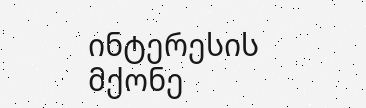ინტერესის მქონე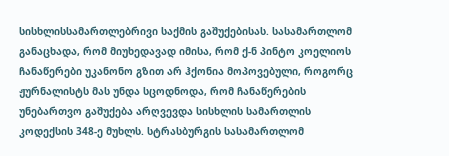სისხლისსამართლებრივი საქმის გაშუქებისას. სასამართლომ განაცხადა, რომ მიუხედავად იმისა, რომ ქ-ნ პინტო კოელიოს ჩანაწერები უკანონო გზით არ ჰქონია მოპოვებული, როგორც ჟურნალისტს მას უნდა სცოდნოდა, რომ ჩანაწერების უნებართვო გაშუქება არღვევდა სისხლის სამართლის კოდექსის 348-ე მუხლს. სტრასბურგის სასამართლომ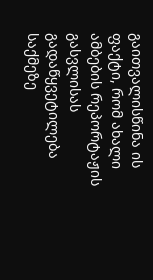გაითვალისწინა ის ფაქტი, რომ ახალი ამბების რეპორტაჟის გასვლისას გადაწყვეტილება საქმეზე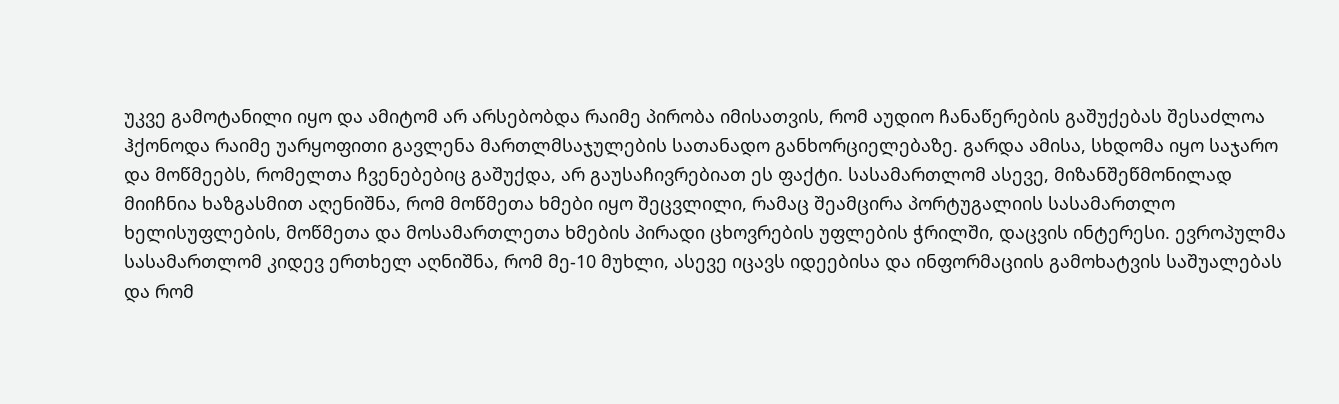უკვე გამოტანილი იყო და ამიტომ არ არსებობდა რაიმე პირობა იმისათვის, რომ აუდიო ჩანაწერების გაშუქებას შესაძლოა ჰქონოდა რაიმე უარყოფითი გავლენა მართლმსაჯულების სათანადო განხორციელებაზე. გარდა ამისა, სხდომა იყო საჯარო და მოწმეებს, რომელთა ჩვენებებიც გაშუქდა, არ გაუსაჩივრებიათ ეს ფაქტი. სასამართლომ ასევე, მიზანშეწმონილად მიიჩნია ხაზგასმით აღენიშნა, რომ მოწმეთა ხმები იყო შეცვლილი, რამაც შეამცირა პორტუგალიის სასამართლო ხელისუფლების, მოწმეთა და მოსამართლეთა ხმების პირადი ცხოვრების უფლების ჭრილში, დაცვის ინტერესი. ევროპულმა სასამართლომ კიდევ ერთხელ აღნიშნა, რომ მე-10 მუხლი, ასევე იცავს იდეებისა და ინფორმაციის გამოხატვის საშუალებას და რომ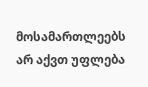მოსამართლეებს არ აქვთ უფლება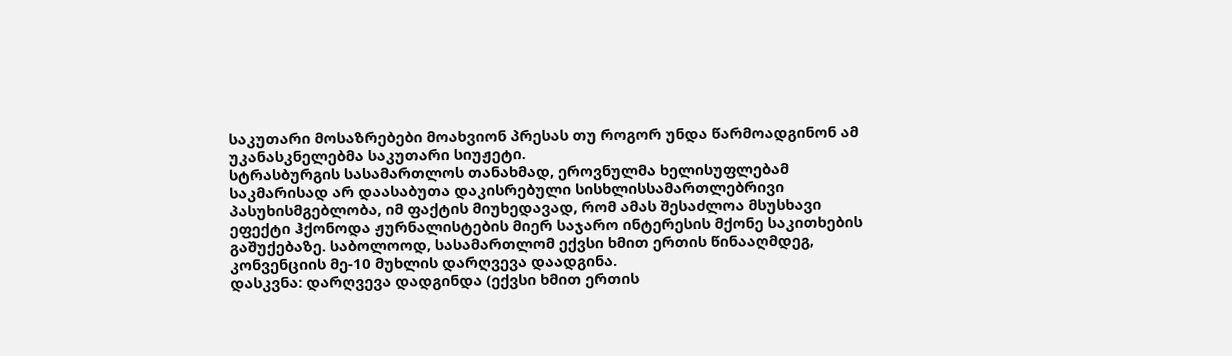საკუთარი მოსაზრებები მოახვიონ პრესას თუ როგორ უნდა წარმოადგინონ ამ უკანასკნელებმა საკუთარი სიუჟეტი.
სტრასბურგის სასამართლოს თანახმად, ეროვნულმა ხელისუფლებამ საკმარისად არ დაასაბუთა დაკისრებული სისხლისსამართლებრივი პასუხისმგებლობა, იმ ფაქტის მიუხედავად, რომ ამას შესაძლოა მსუსხავი ეფექტი ჰქონოდა ჟურნალისტების მიერ საჯარო ინტერესის მქონე საკითხების გაშუქებაზე. საბოლოოდ, სასამართლომ ექვსი ხმით ერთის წინააღმდეგ, კონვენციის მე-10 მუხლის დარღვევა დაადგინა.
დასკვნა: დარღვევა დადგინდა (ექვსი ხმით ერთის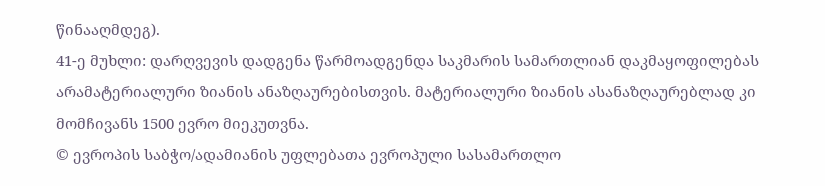წინააღმდეგ).
41-ე მუხლი: დარღვევის დადგენა წარმოადგენდა საკმარის სამართლიან დაკმაყოფილებას არამატერიალური ზიანის ანაზღაურებისთვის. მატერიალური ზიანის ასანაზღაურებლად კი მომჩივანს 1500 ევრო მიეკუთვნა.
© ევროპის საბჭო/ადამიანის უფლებათა ევროპული სასამართლო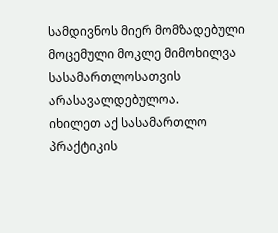სამდივნოს მიერ მომზადებული მოცემული მოკლე მიმოხილვა სასამართლოსათვის არასავალდებულოა.
იხილეთ აქ სასამართლო პრაქტიკის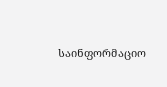საინფორმაციო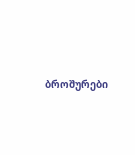ბროშურები